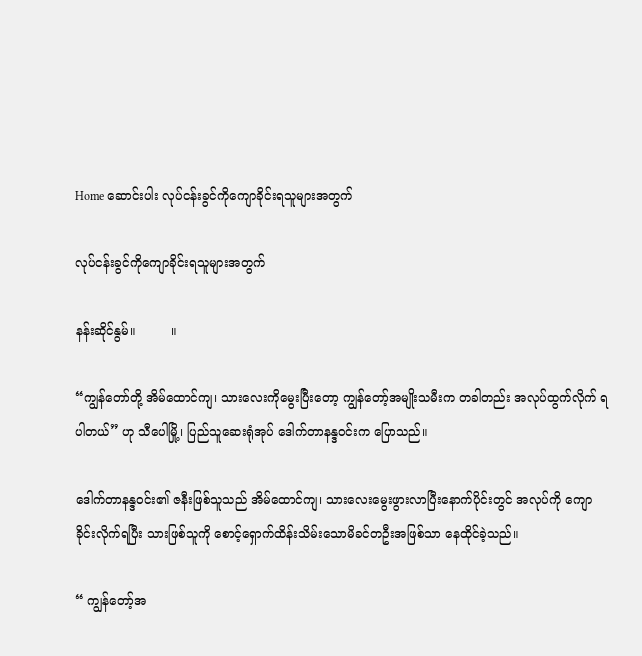Home ဆောင်းပါး လုပ်ငန်းခွင်ကိုကျောခိုင်းရသူများအတွက်

လုပ်ငန်းခွင်ကိုကျောခိုင်းရသူများအတွက်

နန်းဆိုင်နွမ်။         ။

“ကျွန်တော်တို့ အိမ်ထောင်ကျ၊ သားလေးကိုမွေးပြီးတော့ ကျွန်တော့်အမျိုးသမီးက တခါတည်း အလုပ်ထွက်လိုက် ရပါတယ်” ဟု သီပေါမြို့၊ ပြည်သူဆေးရုံအုပ် ဒေါက်တာနန္ဒဝင်းက ပြောသည်။

ဒေါက်တာနန္ဒဝင်း၏ ဇနီးဖြစ်သူသည် အိမ်ထောင်ကျ၊ သားလေးမွေးဖွားလာပြီးနောက်ပိုင်းတွင် အလုပ်ကို ကျော ခိုင်းလိုက်ရပြီး သားဖြစ်သူကို စောင့်ရှောက်ထိန်းသိမ်းသောမိခင်တဦးအဖြစ်သာ နေထိုင်ခဲ့သည်။

“ ကျွန်တော့်အ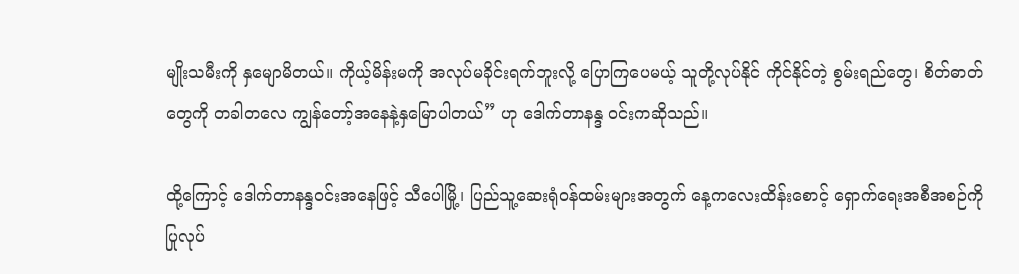မျိုးသမီးကို နှမျောမိတယ်။ ကိုယ့်မိန်းမကို အလုပ်မခိုင်းရက်ဘူးလို့ ပြောကြပေမယ့် သူတို့လုပ်နိုင် ကိုင်နိုင်တဲ့ စွမ်းရည်တွေ၊ စိတ်ဓာတ်တွေကို တခါတလေ ကျွန်တော့်အနေနဲ့နှမြောပါတယ်” ဟု ဒေါက်တာနန္ဒ ဝင်းကဆိုသည်။

ထို့ကြောင့် ဒေါက်တာနန္ဒဝင်းအနေဖြင့် သီပေါမြို့၊ ပြည်သူ့ဆေးရုံဝန်ထမ်းများအတွက် နေ့ကလေးထိန်းစောင့် ရှောက်ရေးအစီအစဉ်ကို ပြုလုပ်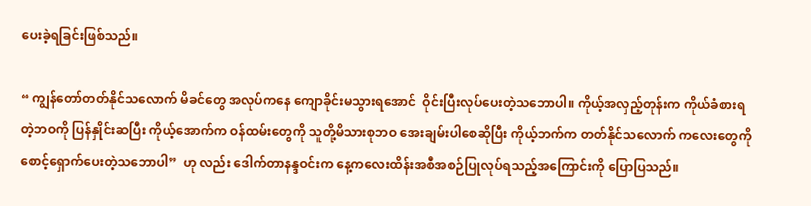ပေးခဲ့ရခြင်းဖြစ်သည်။

“ ကျွန်တော်တတ်နိုင်သလောက် မိခင်တွေ အလုပ်ကနေ ကျောခိုင်းမသွားရအောင်  ဝိုင်းပြီးလုပ်ပေးတဲ့သဘောပါ။ ကိုယ့်အလှည့်တုန်းက ကိုယ်ခံစားရတဲ့ဘဝကို ပြန်နှိုင်းဆပြီး ကိုယ့်အောက်က ဝန်ထမ်းတွေကို သူတို့မိသားစုဘဝ အေးချမ်းပါစေဆိုပြီး ကိုယ့်ဘက်က တတ်နိုင်သလောက် ကလေးတွေကို စောင့်ရှောက်ပေးတဲ့သဘောပါ”  ဟု လည်း ဒေါက်တာနန္ဒဝင်းက နေ့ကလေးထိန်းအစီအစဉ်ပြုလုပ်ရသည့်အကြောင်းကို ပြောပြသည်။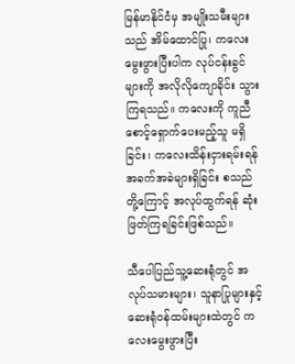မြန်မာနိုင်ငံမှ အမျိုးသမီးများသည် အိမ်ထောင်ပြု၊ ကလေးမွေးဖွားပြီးပါက လုပ်ငန်းခွင်များကို အလိုလိုကျောခိုင်း သွားကြရသည်။ ကလေးကို ကူညီစောင့်ရှောက်ပေးမည့်သူ မရှိခြင်း၊ ကလေးထိန်းငှားရမ်းရန် အခက်အခဲများရှိခြင်း စသည်တို့ကြောင့် အလုပ်ထွက်ရန် ဆုံးဖြတ်ကြရခြင်းဖြစ်သည်။

သီပေါပြည်သူ့ဆေးရုံတွင် အလုပ်သမားများ၊ သူနာပြုများနှင့် ဆေးရုံဝန်ထမ်းများထဲတွင် ကလေးမွေးဖွားပြီး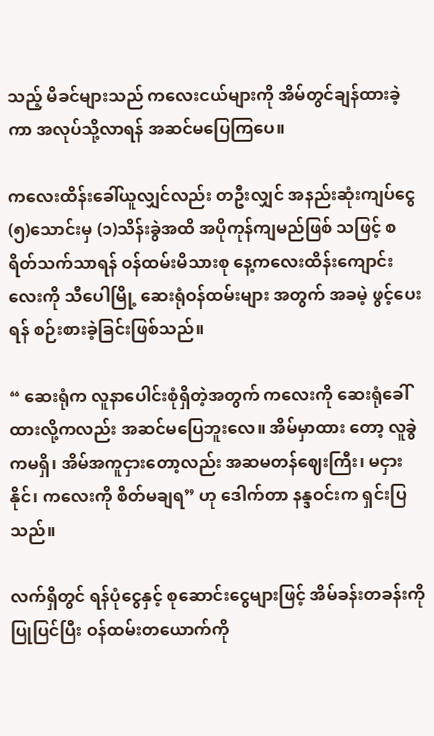သည့် မိခင်များသည် ကလေးငယ်များကို အိမ်တွင်ချန်ထားခဲ့ကာ အလုပ်သို့လာရန် အဆင်မပြေကြပေ။

ကလေးထိန်းခေါ်ယူလျှင်လည်း တဦးလျှင် အနည်းဆုံးကျပ်ငွေ(၅)သောင်းမှ (၁)သိန်းခွဲအထိ အပိုကုန်ကျမည်ဖြစ် သဖြင့် စရိတ်သက်သာရန် ဝန်ထမ်းမိသားစု နေ့ကလေးထိန်းကျောင်းလေးကို သီပေါမြို့ ဆေးရုံဝန်ထမ်းများ အတွက် အခမဲ့ ဖွင့်ပေးရန် စဉ်းစားခဲ့ခြင်းဖြစ်သည်။

“ ဆေးရုံက လူနာပေါင်းစုံရှိတဲ့အတွက် ကလေးကို ဆေးရုံခေါ်ထားလို့ကလည်း အဆင်မပြေဘူးလေ။ အိမ်မှာထား တော့ လူခွဲကမရှိ၊ အိမ်အကူငှားတော့လည်း အဆမတန်ဈေးကြီး၊ မငှားနိုင်၊ ကလေးကို စိတ်မချရ” ဟု ဒေါက်တာ နန္ဒဝင်းက ရှင်းပြသည်။

လက်ရှိတွင် ရန်ပုံငွေနှင့် စုဆောင်းငွေများဖြင့် အိမ်ခန်းတခန်းကို ပြုပြင်ပြီး ဝန်ထမ်းတယောက်ကို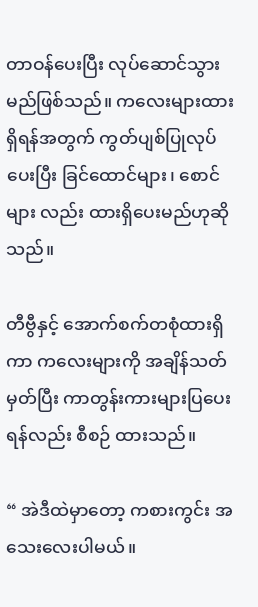တာဝန်ပေးပြီး လုပ်ဆောင်သွားမည်ဖြစ်သည်။ ကလေးများထားရှိရန်အတွက် ကွတ်ပျစ်ပြုလုပ်ပေးပြီး ခြင်ထောင်များ၊ စောင်များ လည်း ထားရှိပေးမည်ဟုဆိုသည်။

တီဗွီနှင့် အောက်စက်တစုံထားရှိကာ ကလေးများကို အချိန်သတ်မှတ်ပြီး ကာတွန်းကားများပြပေးရန်လည်း စီစဉ် ထားသည်။

“ အဲဒီထဲမှာတော့ ကစားကွင်း အသေးလေးပါမယ်။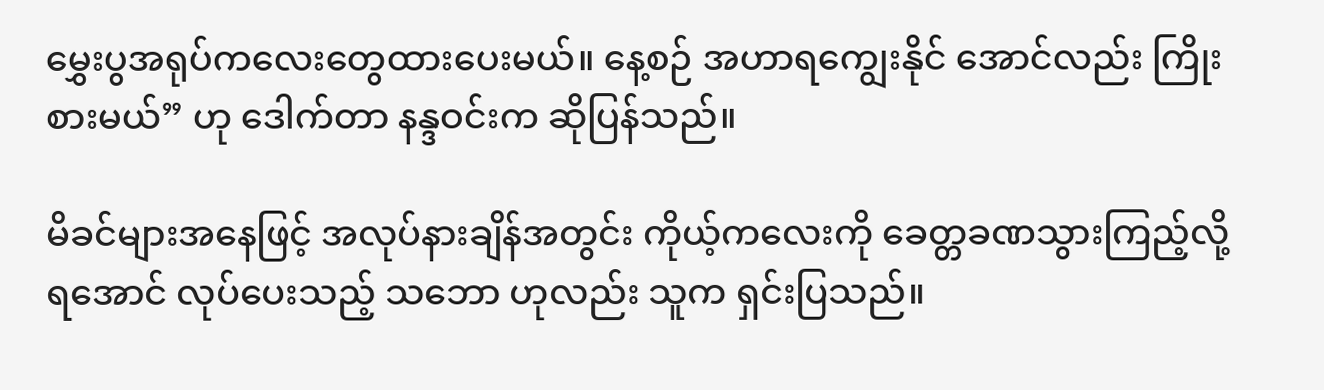မွှေးပွအရုပ်ကလေးတွေထားပေးမယ်။ နေ့စဉ် အဟာရကျွေးနိုင် အောင်လည်း ကြိုးစားမယ်” ဟု ဒေါက်တာ နန္ဒဝင်းက ဆိုပြန်သည်။

မိခင်များအနေဖြင့် အလုပ်နားချိန်အတွင်း ကိုယ့်ကလေးကို ခေတ္တခဏသွားကြည့်လို့ရအောင် လုပ်ပေးသည့် သဘော ဟုလည်း သူက ရှင်းပြသည်။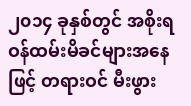၂၀၁၄ ခုနှစ်တွင် အစိုးရဝန်ထမ်းမိခင်များအနေဖြင့် တရားဝင် မီးဖွား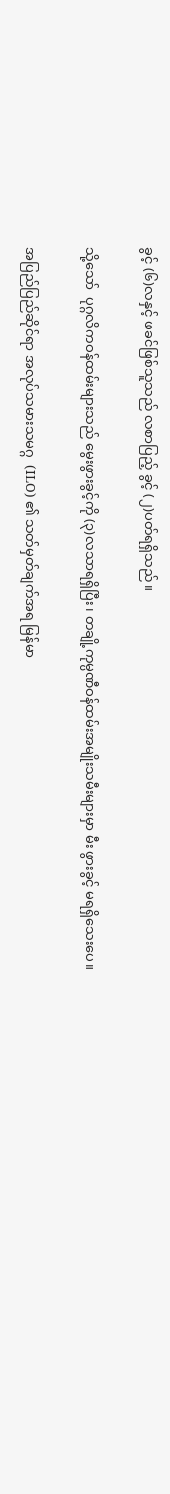ခွင့် (၆)လနှင့် ဖခင်ဖြစ်သူသည် လစာပြည့် ခွင့် (၂)ပတ်ရရှိသည်။

သို့သော်  ပုဂ္ဂလိကဝန်ထမ်းများသည် မွေးဖွားခွင့်ကို (၃)လသာရရှိပြီး၊ တချို့ကုမ္ပဏီဝန်ထမ်းအမျိုးသမီးများမှာ မီး ဖွားခွင့် မရရှိသေးပေ။

အပြည်ပြည်ဆိုင်ရာ အလုပ်သမားသမဂ္ဂ  (ILO) ၏ သတ်မှတ်ချက်အရ မြန်မာ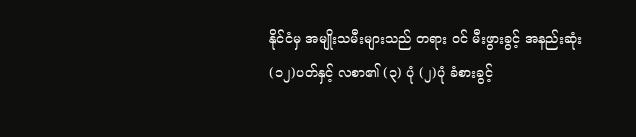နိုင်ငံမှ အမျိုးသမီးများသည် တရား ဝင် မီးဖွားခွင့် အနည်းဆုံး (၁၂)ပတ်နှင့် လစာ၏ (၃) ပုံ (၂)ပုံ ခံစားခွင့်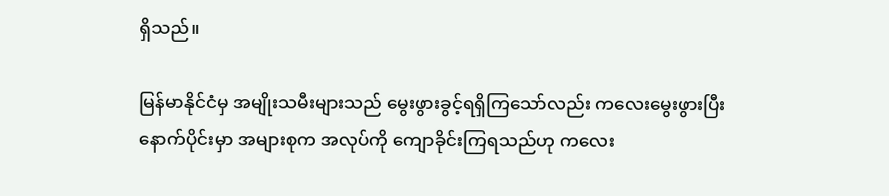ရှိသည်။

မြန်မာနိုင်ငံမှ အမျိုးသမီးများသည် မွေးဖွားခွင့်ရရှိကြသော်လည်း ကလေးမွေးဖွားပြီးနောက်ပိုင်းမှာ အများစုက အလုပ်ကို ကျောခိုင်းကြရသည်ဟု ကလေး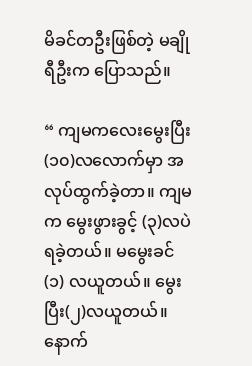မိခင်တဦးဖြစ်တဲ့ မချိုရီဦးက ပြောသည်။

“ ကျမကလေးမွေးပြီး (၁၀)လလောက်မှာ အလုပ်ထွက်ခဲ့တာ။ ကျမက မွေးဖွားခွင့် (၃)လပဲရခဲ့တယ်။ မမွေးခင် (၁) လယူတယ်။ မွေးပြီး(၂)လယူတယ်။  နောက်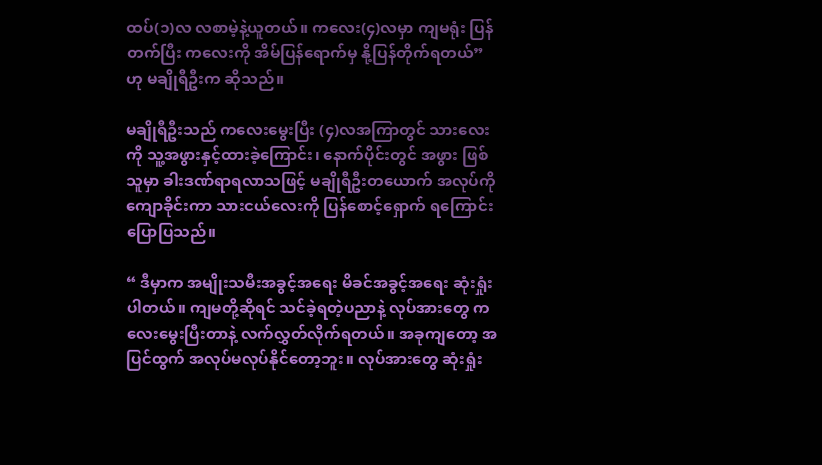ထပ်(၁)လ လစာမဲ့နဲ့ယူတယ်။ ကလေး(၄)လမှာ ကျမရုံး ပြန်တက်ပြီး ကလေးကို အိမ်ပြန်ရောက်မှ နို့ပြန်တိုက်ရတယ်” ဟု မချိုရီဦးက ဆိုသည်။

မချိုရီဦးသည် ကလေးမွေးပြီး (၄)လအကြာတွင် သားလေးကို သူ့အဖွားနှင့်ထားခဲ့ကြောင်း၊ နောက်ပိုင်းတွင် အဖွား ဖြစ်သူမှာ ခါးဒဏ်ရာရလာသဖြင့် မချိုရီဦးတယောက် အလုပ်ကိုကျောခိုင်းကာ သားငယ်လေးကို ပြန်စောင့်ရှောက် ရကြောင်း ပြောပြသည်။

“ ဒီမှာက အမျိုးသမီးအခွင့်အရေး မိခင်အခွင့်အရေး ဆုံးရှုံးပါတယ်။ ကျမတို့ဆိုရင် သင်ခဲ့ရတဲ့ပညာနဲ့ လုပ်အားတွေ ကလေးမွေးပြီးတာနဲ့ လက်လွှတ်လိုက်ရတယ်။ အခုကျတော့ အပြင်ထွက် အလုပ်မလုပ်နိုင်တော့ဘူး။ လုပ်အားတွေ ဆုံးရှုံး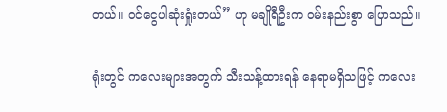တယ်။ ဝင်ငွေပါဆုံးရှုံးတယ်” ဟု မချိုရီဦးက ဝမ်းနည်းစွာ ပြောသည်။

ရုံးတွင် ကလေးများအတွက် သီးသန့်ထားရန် နေရာမရှိသဖြင့် ကလေး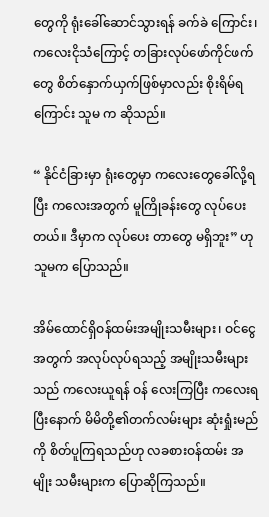တွေကို ရုံးခေါ်ဆောင်သွားရန် ခက်ခဲ ကြောင်း၊ ကလေးငိုသံကြောင့် တခြားလုပ်ဖော်ကိုင်ဖက်တွေ စိတ်နှောက်ယှက်ဖြစ်မှာလည်း စိုးရိမ်ရကြောင်း သူမ က ဆိုသည်။

“ နိုင်ငံခြားမှာ ရုံးတွေမှာ ကလေးတွေခေါ်လို့ရပြီး ကလေးအတွက် မူကြိုခန်းတွေ လုပ်ပေးတယ်။ ဒီမှာက လုပ်ပေး တာတွေ မရှိဘူး” ဟု သူမက ပြောသည်။

အိမ်ထောင်ရှိဝန်ထမ်းအမျိုးသမီးများ၊ ဝင်ငွေအတွက် အလုပ်လုပ်ရသည့် အမျိုးသမီးများသည် ကလေးယူရန် ဝန် လေးကြပြီး ကလေးရပြီးနောက် မိမိတို့၏တက်လမ်းများ ဆုံးရှုံးမည်ကို စိတ်ပူကြရသည်ဟု လခစားဝန်ထမ်း အမျိုး သမီးများက ပြောဆိုကြသည်။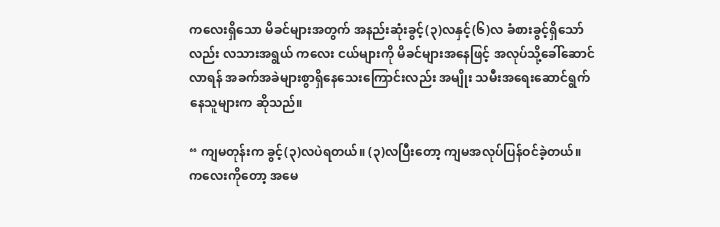ကလေးရှိသော မိခင်များအတွက် အနည်းဆုံးခွင့်(၃)လနှင့်(၆)လ ခံစားခွင့်ရှိသော်လည်း လသားအရွယ် ကလေး ငယ်များကို မိခင်များအနေဖြင့် အလုပ်သို့ခေါ်ဆောင်လာရန် အခက်အခဲများစွာရှိနေသေးကြောင်းလည်း အမျိုး သမီးအရေးဆောင်ရွက်နေသူများက ဆိုသည်။

“ ကျမတုန်းက ခွင့်(၃)လပဲရတယ်။ (၃)လပြီးတော့ ကျမအလုပ်ပြန်ဝင်ခဲ့တယ်။ ကလေးကိုတော့ အမေ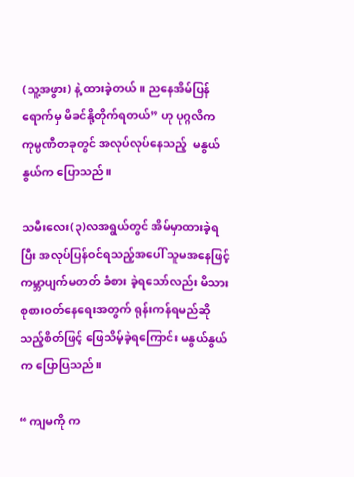(သူ့အဖွား) နဲ့ ထားခဲ့တယ်။ ညနေအိမ်ပြန်ရောက်မှ မိခင်နို့တိုက်ရတယ်” ဟု ပုဂ္ဂလိက ကုမ္ပဏီတခုတွင် အလုပ်လုပ်နေသည့်  မနွယ်နွယ်က ပြောသည်။

သမီးလေး(၃)လအရွယ်တွင် အိမ်မှာထားခဲ့ရပြီး အလုပ်ပြန်ဝင်ရသည့်အပေါ် သူမအနေဖြင့် ကမ္ဘာပျက်မတတ် ခံစား ခဲ့ရသော်လည်း မိသားစုစားဝတ်နေရေးအတွက် ရုန်းကန်ရမည်ဆိုသည့်စိတ်ဖြင့် ဖြေသိမ့်ခဲ့ရကြောင်း မနွယ်နွယ်က ပြောပြသည်။

“ ကျမကို က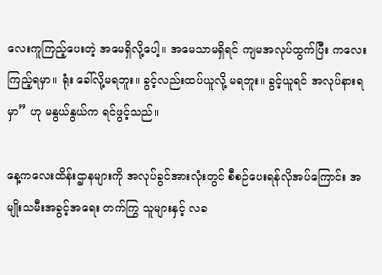လေးကူကြည့်ပေးတဲ့ အမေရှိလို့ပေါ့။ အမေသာမရှိရင် ကျမအလုပ်ထွက်ပြီး ကလေးကြည့်ရမှာ။ ရုံး ခေါ်လို့မရဘူး။ ခွင့်လည်းထပ်ယူလို့ မရဘူး။ ခွင့်ယူရင် အလုပ်နားရမှာ” ဟု မနွယ်နွယ်က ရင်ဖွင့်သည်။

နေ့ကလေးထိန်းဌာနများကို အလုပ်ခွင်အားလုံးတွင် စီစဉ်ပေးရန်လိုအပ်ကြောင်း အမျိုးသမီးအခွင့်အရေး တက်ကြွ သူများနှင့် လခ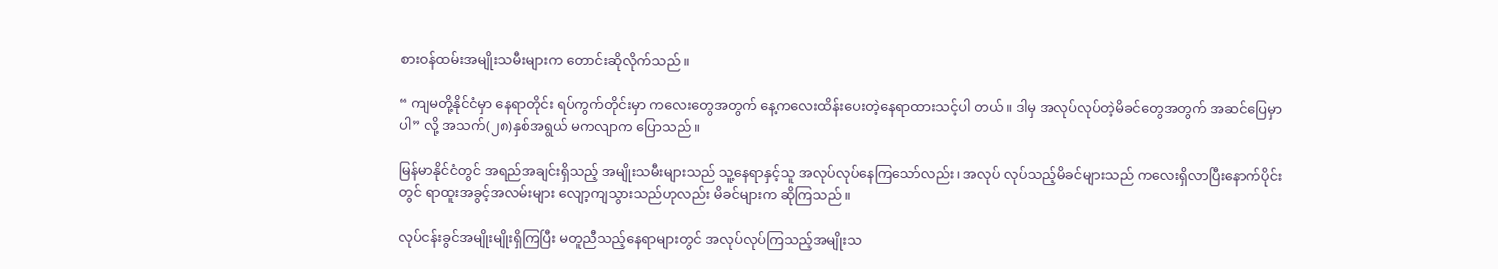စားဝန်ထမ်းအမျိုးသမီးများက တောင်းဆိုလိုက်သည်။

“ ကျမတို့နိုင်ငံမှာ နေရာတိုင်း ရပ်ကွက်တိုင်းမှာ ကလေးတွေအတွက် နေ့ကလေးထိန်းပေးတဲ့နေရာထားသင့်ပါ တယ်။ ဒါမှ အလုပ်လုပ်တဲ့မိခင်တွေအတွက် အဆင်ပြေမှာပါ” လို့ အသက်(၂၈)နှစ်အရွယ် မကလျာက ပြောသည်။

မြန်မာနိုင်ငံတွင် အရည်အချင်းရှိသည့် အမျိုးသမီးများသည် သူ့နေရာနှင့်သူ အလုပ်လုပ်နေကြသော်လည်း၊ အလုပ် လုပ်သည့်မိခင်များသည် ကလေးရှိလာပြီးနောက်ပိုင်းတွင် ရာထူးအခွင့်အလမ်းများ လျော့ကျသွားသည်ဟုလည်း မိခင်များက ဆိုကြသည်။

လုပ်ငန်းခွင်အမျိုးမျိုးရှိကြပြီး မတူညီသည့်နေရာများတွင် အလုပ်လုပ်ကြသည့်အမျိုးသ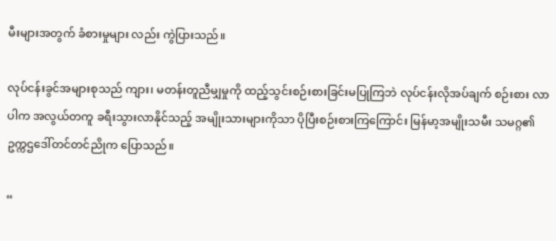မီးများအတွက် ခံစားမှုများ လည်း ကွဲပြားသည်။

လုပ်ငန်းခွင်အများစုသည် ကျား၊ မတန်းတူညီမျှမှုကို ထည့်သွင်းစဉ်းစားခြင်းမပြုကြဘဲ လုပ်ငန်းလိုအပ်ချက် စဉ်းစား လာပါက အလွယ်တကူ ခရီးသွားလာနိုင်သည့် အမျိုးသားများကိုသာ ပိုပြီးစဉ်းစားကြကြောင်း မြန်မာ့အမျိုးသမီး သမဂ္ဂ၏ ဥက္ကဌဒေါ်တင်တင်ညိုက ပြောသည်။

“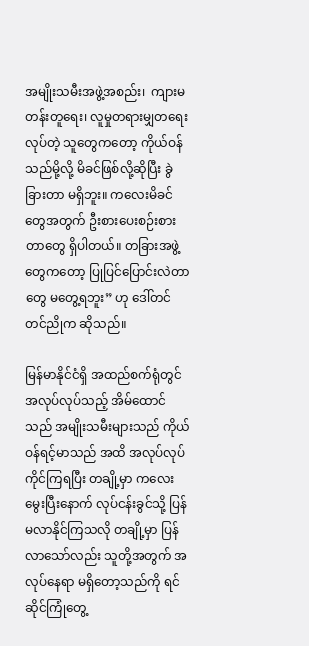အမျိုးသမီးအဖွဲ့အစည်း၊  ကျားမတန်းတူရေး၊ လူမှုတရားမျှတရေးလုပ်တဲ့ သူတွေကတော့ ကိုယ်ဝန်သည်မို့လို့ မိခင်ဖြစ်လို့ဆိုပြီး ခွဲခြားတာ မရှိဘူး။ ကလေးမိခင်တွေအတွက် ဦးစားပေးစဉ်းစားတာတွေ ရှိပါတယ်။ တခြားအဖွဲ့ တွေကတော့ ပြုပြင်ပြောင်းလဲတာတွေ မတွေ့ရဘူး” ဟု ဒေါ်တင်တင်ညိုက ဆိုသည်။

မြန်မာနိုင်ငံရှိ အထည်စက်ရုံတွင် အလုပ်လုပ်သည့် အိမ်ထောင်သည် အမျိုးသမီးများသည် ကိုယ်ဝန်ရင့်မာသည် အထိ အလုပ်လုပ်ကိုင်ကြရပြီး တချို့မှာ ကလေးမွေးပြီးနောက် လုပ်ငန်းခွင်သို့ ပြန်မလာနိုင်ကြသလို တချို့မှာ ပြန် လာသော်လည်း သူတို့အတွက် အလုပ်နေရာ မရှိတော့သည်ကို ရင်ဆိုင်ကြုံတွေ့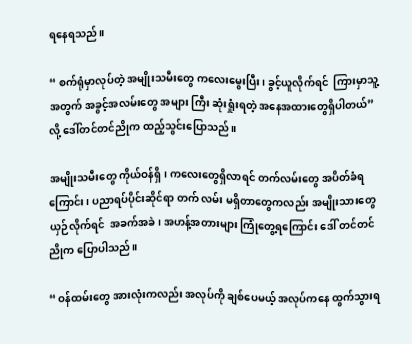ရနေရသည်။

“ စက်ရုံမှာလုပ်တဲ့ အမျိုးသမီးတွေ ကလေးမွေးပြီး၊ ခွင့်ယူလိုက်ရင်  ကြားမှာသူ့အတွက် အခွင့်အလမ်းတွေ အများ ကြီး ဆုံးရှုံးရတဲ့ အနေအထားတွေရှိပါတယ်” လို့ ဒေါ်တင်တင်ညိုက ထည့်သွင်းပြောသည်။

အမျိုးသမီးတွေ ကိုယ်ဝန်ရှိ၊ ကလေးတွေရှိလာရင် တက်လမ်းတွေ အပိတ်ခံရကြောင်း၊ ပညာရပ်ပိုင်းဆိုင်ရာ တက် လမ်း မရှိတာတွေကလည်း အမျိုးသားတွေ ယှဉ်လိုက်ရင်  အခက်အခဲ၊ အဟန့်အတားများ ကြုံတွေ့ရကြောင်း ဒေါ် တင်တင်ညိုက ပြောပါသည်။

“ ဝန်ထမ်းတွေ အားလုံးကလည်း အလုပ်ကို ချစ်ပေမယ့် အလုပ်ကနေ ထွက်သွားရ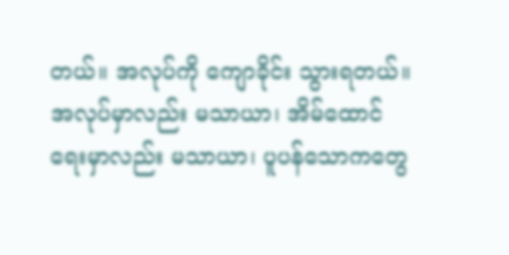တယ်။ အလုပ်ကို ကျောခိုင်း သွားရတယ်။ အလုပ်မှာလည်း မသာယာ၊ အိမ်ထောင်ရေးမှာလည်း မသာယာ၊ ပူပန်သောကတွေ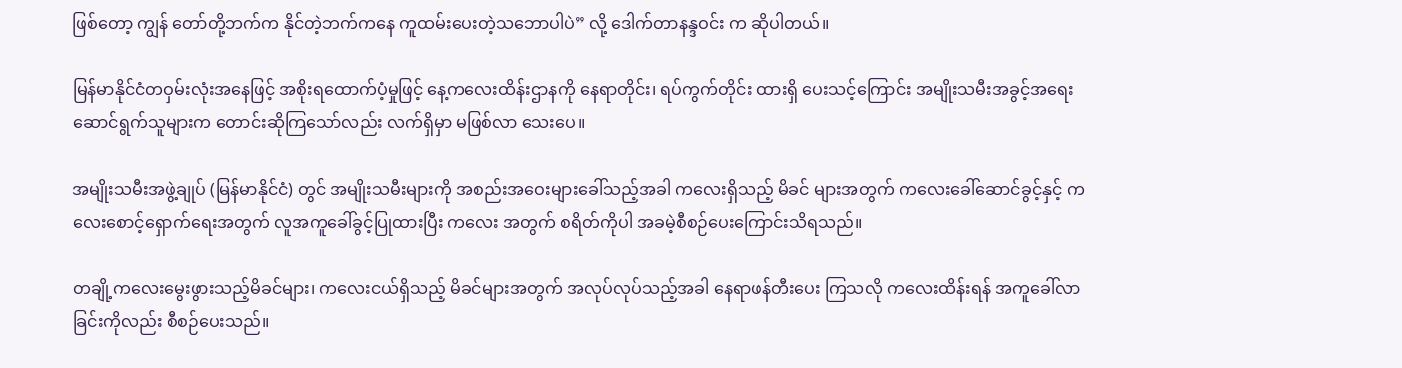ဖြစ်တော့ ကျွန် တော်တို့ဘက်က နိုင်တဲ့ဘက်ကနေ ကူထမ်းပေးတဲ့သဘောပါပဲ” လို့ ဒေါက်တာနန္ဒဝင်း က ဆိုပါတယ်။

မြန်မာနိုင်ငံတဝှမ်းလုံးအနေဖြင့် အစိုးရထောက်ပံ့မှုဖြင့် နေ့ကလေးထိန်းဌာနကို နေရာတိုင်း၊ ရပ်ကွက်တိုင်း ထားရှိ ပေးသင့်ကြောင်း အမျိုးသမီးအခွင့်အရေးဆောင်ရွက်သူများက တောင်းဆိုကြသော်လည်း လက်ရှိမှာ မဖြစ်လာ သေးပေ။

အမျိုးသမီးအဖွဲ့ချုပ် (မြန်မာနိုင်ငံ) တွင် အမျိုးသမီးများကို အစည်းအဝေးများခေါ်သည့်အခါ ကလေးရှိသည့် မိခင် များအတွက် ကလေးခေါ်ဆောင်ခွင့်နှင့် ကလေးစောင့်ရှောက်ရေးအတွက် လူအကူခေါ်ခွင့်ပြုထားပြီး ကလေး အတွက် စရိတ်ကိုပါ အခမဲ့စီစဉ်ပေးကြောင်းသိရသည်။

တချို့ကလေးမွေးဖွားသည့်မိခင်များ၊ ကလေးငယ်ရှိသည့် မိခင်များအတွက် အလုပ်လုပ်သည့်အခါ နေရာဖန်တီးပေး ကြသလို ကလေးထိန်းရန် အကူခေါ်လာခြင်းကိုလည်း စီစဉ်ပေးသည်။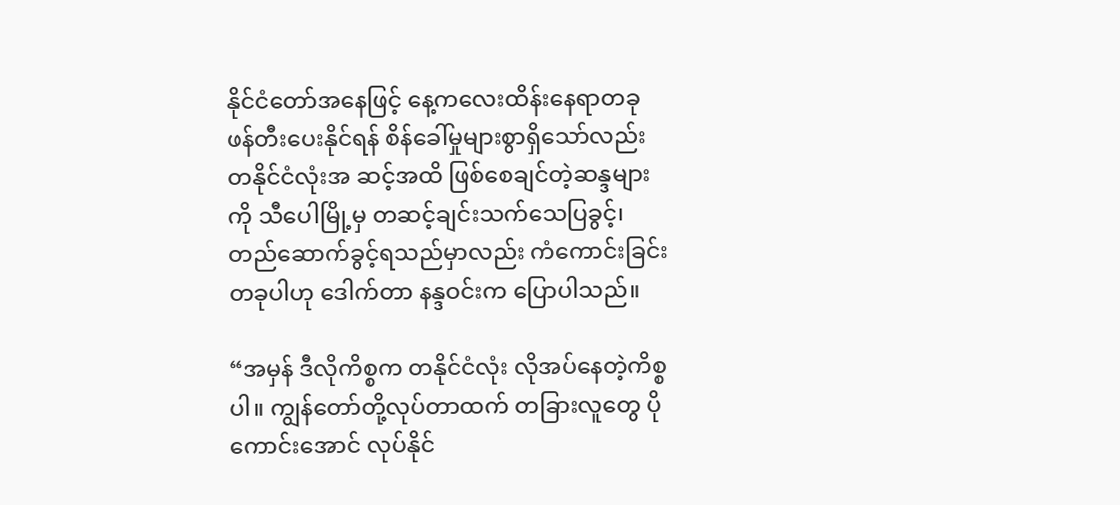နိုင်ငံတော်အနေဖြင့် နေ့ကလေးထိန်းနေရာတခု ဖန်တီးပေးနိုင်ရန် စိန်ခေါ်မှုများစွာရှိသော်လည်း တနိုင်ငံလုံးအ ဆင့်အထိ ဖြစ်စေချင်တဲ့ဆန္ဒများကို သီပေါမြို့မှ တဆင့်ချင်းသက်သေပြခွင့်၊  တည်ဆောက်ခွင့်ရသည်မှာလည်း ကံကောင်းခြင်းတခုပါဟု ဒေါက်တာ နန္ဒဝင်းက ပြောပါသည်။

“အမှန် ဒီလိုကိစ္စက တနိုင်ငံလုံး လိုအပ်နေတဲ့ကိစ္စပါ။ ကျွန်တော်တို့လုပ်တာထက် တခြားလူတွေ ပိုကောင်းအောင် လုပ်နိုင်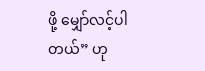ဖို့ မျှော်လင့်ပါတယ်” ဟု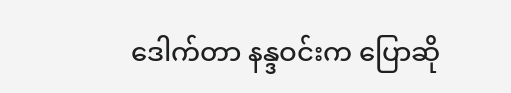ဒေါက်တာ နန္ဒဝင်းက ပြောဆို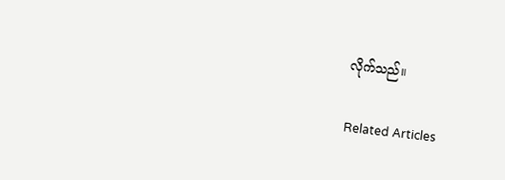လိုက်သည်။

Related Articles